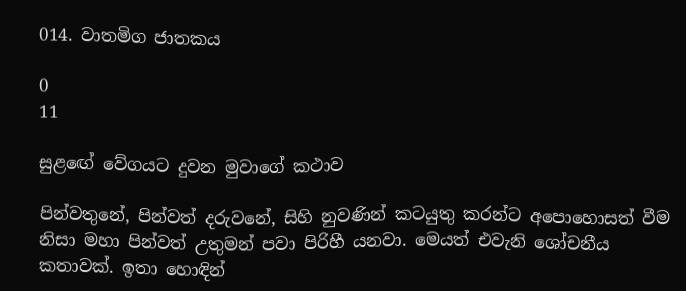014. වාතමිග ජාතකය

0
11

සුළඟේ වේගයට දුවන මුවාගේ කථාව

පින්වතුනේ, පින්වත් දරුවනේ, සිහි නුවණින් කටයුතු කරන්ට අපොහොසත් වීම නිසා මහා පින්වත් උතුමන් පවා පිරිහී යනවා. මෙයත් එවැනි ශෝචනීය කතාවක්. ඉතා හොඳින්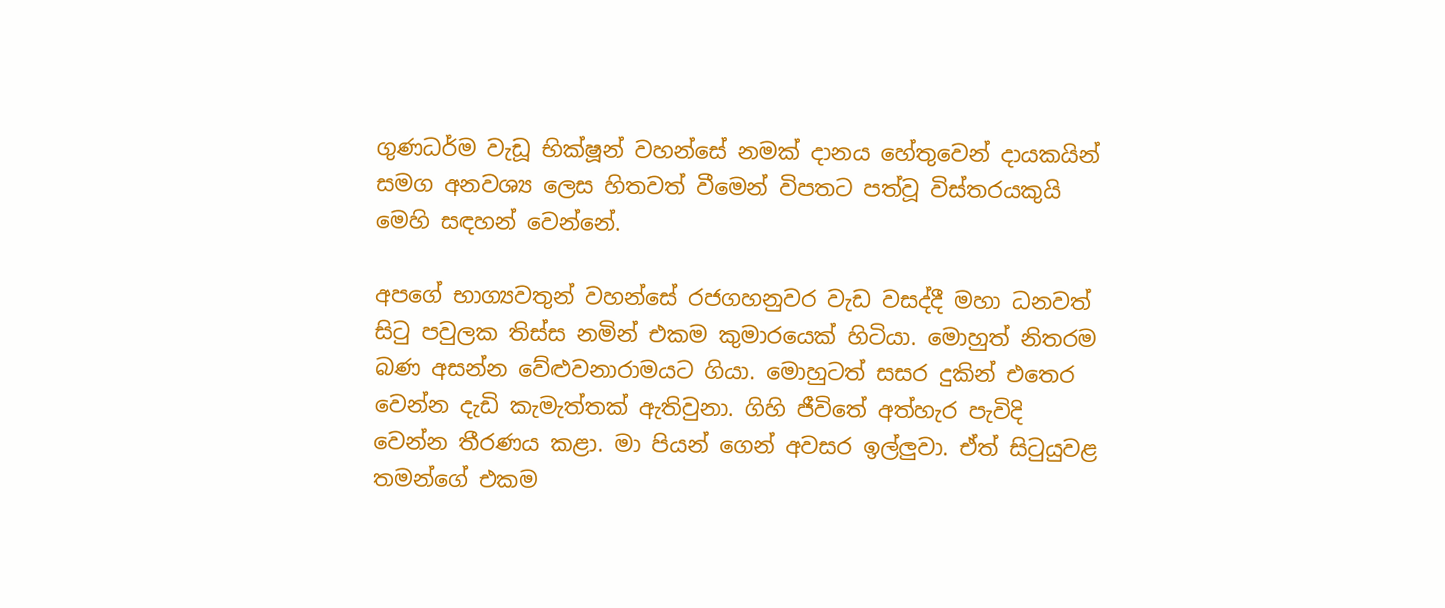ගුණධර්ම වැඩූ භික්ෂූන් වහන්සේ නමක් දානය හේතුවෙන් දායකයින් සමග අනවශ්‍ය ලෙස හිතවත් වීමෙන් විපතට පත්වූ විස්තරයකුයි මෙහි සඳහන් වෙන්නේ.

අපගේ භාග්‍යවතුන් වහන්සේ රජගහනුවර වැඩ වසද්දී මහා ධනවත් සිටු පවුලක තිස්ස නමින් එකම කුමාරයෙක් හිටියා. මොහුත් නිතරම බණ අසන්න වේළුවනාරාමයට ගියා. මොහුටත් සසර දුකින් එතෙර වෙන්න දැඩි කැමැත්තක් ඇතිවුනා. ගිහි ජීවිතේ අත්හැර පැවිදි වෙන්න තීරණය කළා. මා පියන් ගෙන් අවසර ඉල්ලුවා. ඒත් සිටුයුවළ තමන්ගේ එකම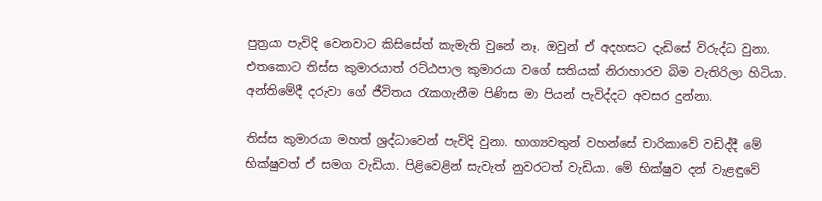පුත්‍රයා පැවිදි වෙනවාට කිසිසේත් කැමැති වුනේ නෑ. ඔවුන් ඒ අදහසට දැඩිසේ විරුද්ධ වුනා. එතකොට තිස්ස කුමාරයාත් රට්ඨපාල කුමාරයා වගේ සතියක් නිරාහාරව බිම වැතිරිලා හිටියා. අන්තිමේදී දරුවා ගේ ජීවිතය රැකගැනීම පිණිස මා පියන් පැවිද්දට අවසර දුන්නා.

තිස්ස කුමාරයා මහත් ශ්‍රද්ධාවෙන් පැවිදි වුනා. භාග්‍යවතුන් වහන්සේ චාරිකාවේ වඩිද්දී මේ භික්ෂුවත් ඒ සමග වැඩියා. පිළිවෙළින් සැවැත් නුවරටත් වැඩියා. මේ භික්ෂුව දන් වැළඳුවේ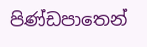පිණ්ඩපාතෙන්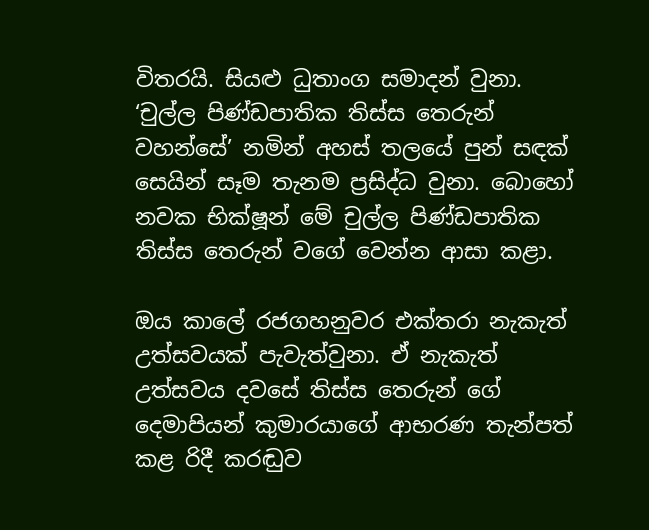විතරයි. සියළු ධුතාංග සමාදන් වුනා. ‘චුල්ල පිණ්ඩපාතික තිස්ස තෙරුන් වහන්සේ’ නමින් අහස් තලයේ පුන් සඳක් සෙයින් සෑම තැනම ප්‍රසිද්ධ වුනා. බොහෝ නවක භික්ෂූන් මේ චුල්ල පිණ්ඩපාතික තිස්ස තෙරුන් වගේ වෙන්න ආසා කළා.

ඔය කාලේ රජගහනුවර එක්තරා නැකැත් උත්සවයක් පැවැත්වුනා. ඒ නැකැත් උත්සවය දවසේ තිස්ස තෙරුන් ගේ දෙමාපියන් කුමාරයාගේ ආභරණ තැන්පත් කළ රිදී කරඬුව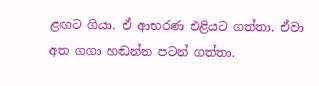ළඟට ගියා. ඒ ආභරණ එළියට ගත්තා. ඒවා අත ගගා හඬන්න පටන් ගත්තා.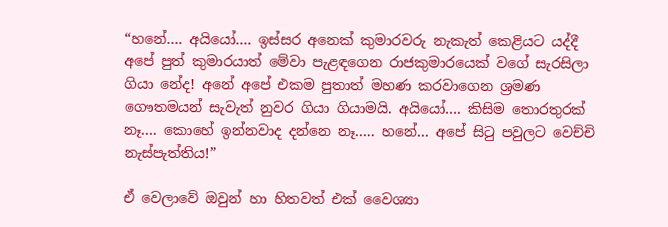“හනේ…. අයියෝ…. ඉස්සර අනෙක් කුමාරවරු නැකැත් කෙළියට යද්දී අපේ පුත් කුමාරයාත් මේවා පැළඳගෙන රාජකුමාරයෙක් වගේ සැරසිලා ගියා නේද! අනේ අපේ එකම පුතාත් මහණ කරවාගෙන ශ්‍රමණ ගෞතමයන් සැවැත් නුවර ගියා ගියාමයි. අයියෝ…. කිසිම තොරතුරක් නෑ…. කොහේ ඉන්නවාද දන්නෙ නෑ….. හනේ… අපේ සිටු පවුලට වෙච්චි නැස්පැත්තිය!”

ඒ වෙලාවේ ඔවුන් හා හිතවත් එක් වෛශ්‍යා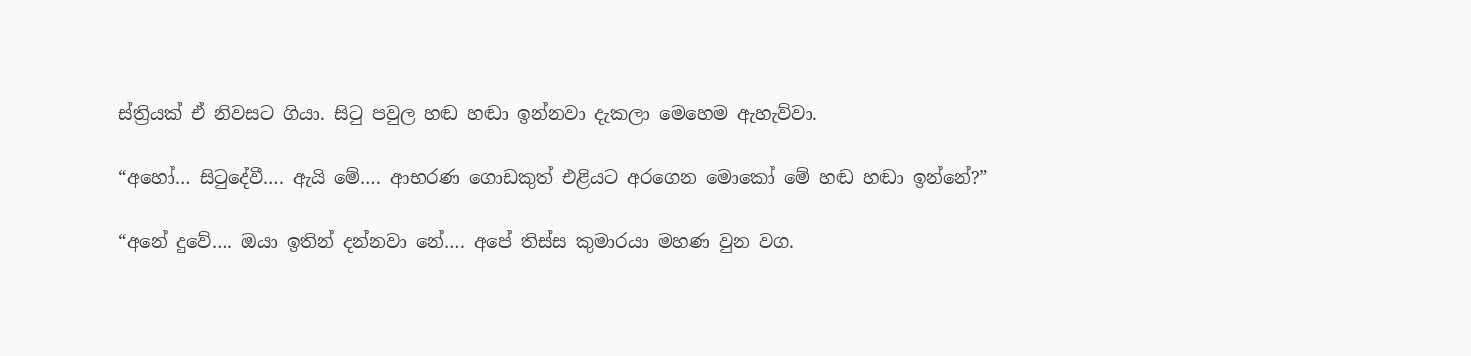ස්ත්‍රියක් ඒ නිවසට ගියා. සිටු පවුල හඬ හඬා ඉන්නවා දැකලා මෙහෙම ඇහැව්වා.

“අහෝ… සිටුදේවී…. ඇයි මේ…. ආභරණ ගොඩකුත් එළියට අරගෙන මොකෝ මේ හඬ හඬා ඉන්නේ?”

“අනේ දුවේ…. ඔයා ඉතින් දන්නවා නේ…. අපේ තිස්ස කුමාරයා මහණ වුන වග.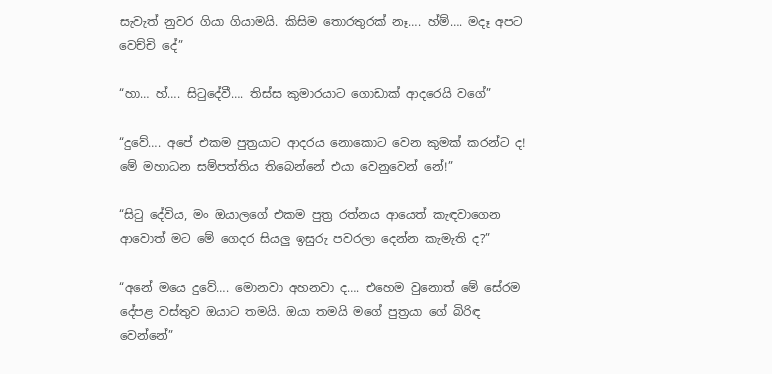සැවැත් නුවර ගියා ගියාමයි. කිසිම තොරතුරක් නෑ…. හ්ම්…. මදෑ අපට වෙච්චි දේ”

“හා… හ්…. සිටුදේවී…. තිස්ස කුමාරයාට ගොඩාක් ආදරෙයි වගේ”

“දුවේ…. අපේ එකම පුත්‍රයාට ආදරය නොකොට වෙන කුමක් කරන්ට ද! මේ මහාධන සම්පත්තිය තිබෙන්නේ එයා වෙනුවෙන් නේ!”

“සිටු දේවිය, මං ඔයාලගේ එකම පුත්‍ර රත්නය ආයෙත් කැඳවාගෙන ආවොත් මට මේ ගෙදර සියලු ඉසුරු පවරලා දෙන්න කැමැති ද?”

“අනේ මයෙ දුවේ…. මොනවා අහනවා ද…. එහෙම වුනොත් මේ සේරම දේපළ වස්තුව ඔයාට තමයි. ඔයා තමයි මගේ පුත්‍රයා ගේ බිරිඳ වෙන්නේ”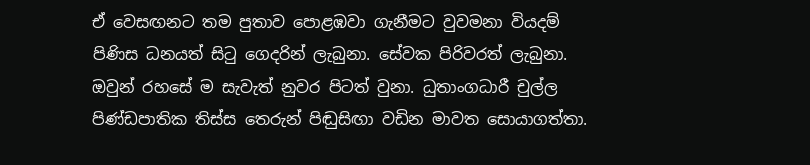ඒ වෙසඟනට තම පුතාව පොළඹවා ගැනීමට වුවමනා වියදම් පිණිස ධනයත් සිටු ගෙදරින් ලැබුනා. සේවක පිරිවරත් ලැබුනා. ඔවුන් රහසේ ම සැවැත් නුවර පිටත් වුනා. ධුතාංගධාරී චුල්ල පිණ්ඩපාතික තිස්ස තෙරුන් පිඬුසිඟා වඩින මාවත සොයාගත්තා.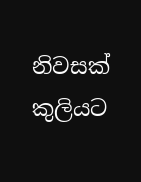නිවසක් කුලියට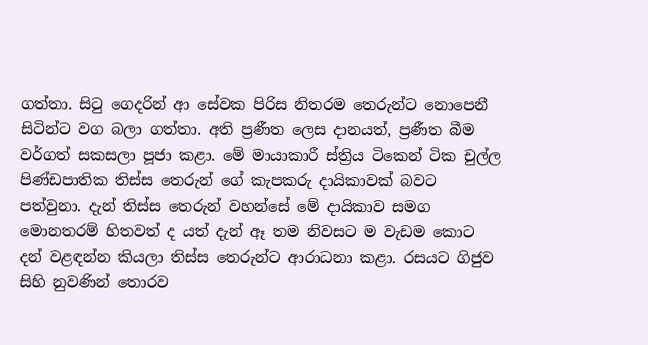ගත්තා. සිටු ගෙදරින් ආ සේවක පිරිස නිතරම තෙරුන්ට නොපෙනී සිටින්ට වග බලා ගත්තා. අති ප්‍රණීත ලෙස දානයත්, ප්‍රණීත බීම වර්ගත් සකසලා පූජා කළා. මේ මායාකාරී ස්ත්‍රිය ටිකෙන් ටික චුල්ල පිණ්ඩපාතික තිස්ස තෙරුන් ගේ කැපකරු දායිකාවක් බවට පත්වුනා. දැන් තිස්ස තෙරුන් වහන්සේ මේ දායිකාව සමග මොනතරම් හිතවත් ද යත් දැන් ඈ තම නිවසට ම වැඩම කොට දන් වළඳන්න කියලා තිස්ස තෙරුන්ට ආරාධනා කළා. රසයට ගිජුව සිහි නුවණින් තොරව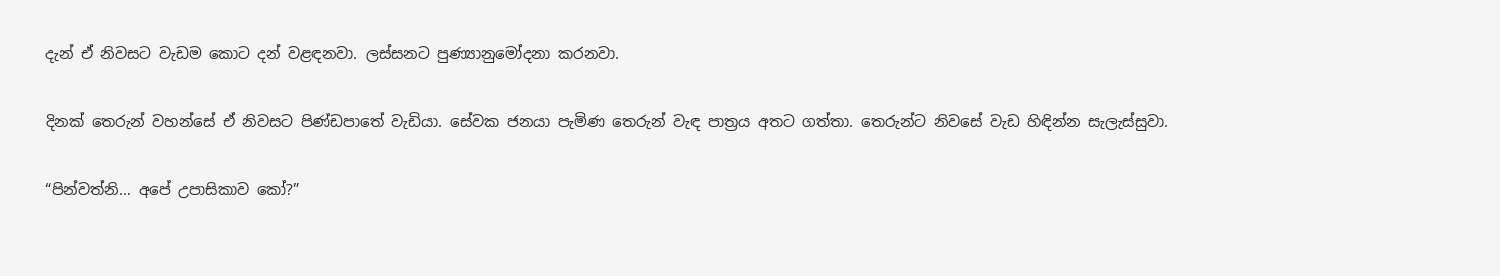දැන් ඒ නිවසට වැඩම කොට දන් වළඳනවා. ලස්සනට පුණ්‍යානුමෝදනා කරනවා.

දිනක් තෙරුන් වහන්සේ ඒ නිවසට පිණ්ඩපාතේ වැඩියා. සේවක ජනයා පැමිණ තෙරුන් වැඳ පාත්‍රය අතට ගත්තා. තෙරුන්ට නිවසේ වැඩ හිඳින්න සැලැස්සුවා.

“පින්වත්නි… අපේ උපාසිකාව කෝ?”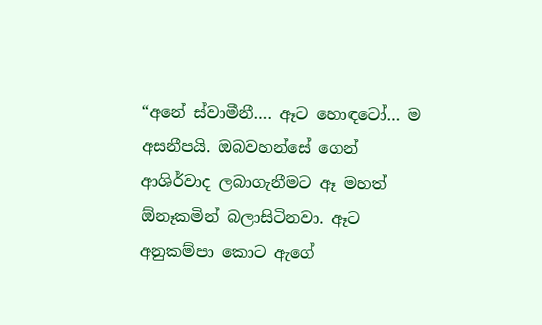“අනේ ස්වාමීනී…. ඈට හොඳටෝ… ම අසනීපයි. ඔබවහන්සේ ගෙන් ආශිර්වාද ලබාගැනීමට ඈ මහත් ඕනෑකමින් බලාසිටිනවා. ඈට අනුකම්පා කොට ඇගේ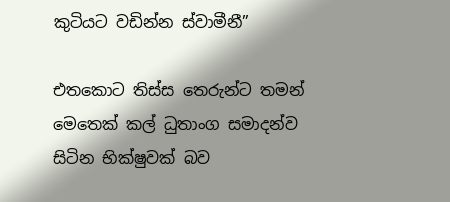කුටියට වඩින්න ස්වාමීනී”

එතකොට තිස්ස තෙරුන්ට තමන් මෙතෙක් කල් ධුතාංග සමාදන්ව සිටින භික්ෂුවක් බව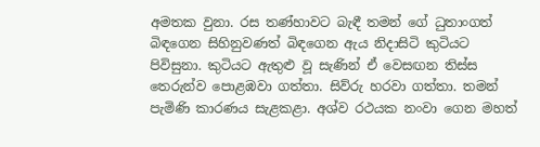අමතක වුනා. රස තණ්හාවට බැඳී තමන් ගේ ධුතාංගත් බිඳගෙන සිහිනුවණත් බිඳගෙන ඇය නිදාසිටි කුටියට පිවිසුනා. කුටියට ඇතුළු වූ සැණින් ඒ වෙසඟන තිස්ස තෙරුන්ව පොළඹවා ගත්තා. සිව්රු හරවා ගත්තා. තමන් පැමිණි කාරණය සැළකළා. අශ්ව රථයක නංවා ගෙන මහත්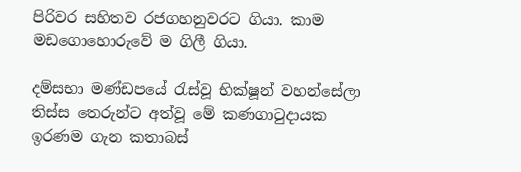පිරිවර සහිතව රජගහනුවරට ගියා. කාම මඩගොහොරුවේ ම ගිලී ගියා.

දම්සභා මණ්ඩපයේ රැස්වූ භික්ෂූන් වහන්සේලා තිස්ස තෙරුන්ට අත්වූ මේ කණගාටුදායක ඉරණම ගැන කතාබස්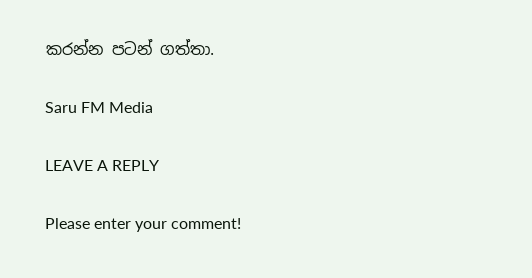කරන්න පටන් ගත්තා.

Saru FM Media

LEAVE A REPLY

Please enter your comment!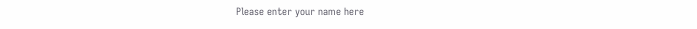Please enter your name here